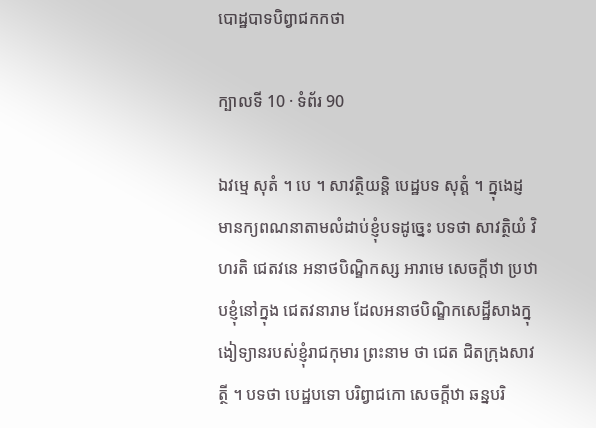បោដ្ឋបាទបិព្វាជកកថា

ក្បាលទី 10 · ទំព័រ 90

ឯវម្មេ សុតំ ។ បេ ។ សាវត្ថិយន្តិ បេដ្ឋបទ សុត្តំ ។ ក្នុងេដ្ញ មានក្យពណនាតាមលំដាប់ខ្ញុំបទដូច្នេះ បទថា សាវត្ថិយំ វិហរតិ ជេតវនេ អនាថបិណ្ឌិកស្ស អារាមេ សេចក្តីឋា ប្រឋាបខ្ញុំនៅក្នុង ជេតវនារាម ដែលអនាថបិណ្ឌិកសេដ្ឋីសាងក្នុងៀទ្យានរបស់ខ្ញុំរាជកុមារ ព្រះនាម ថា ជេត ជិតក្រុងសាវត្ថី ។ បទថា បេដ្ឋបទោ បរិព្វាជកោ សេចក្តីឋា ឆន្នបរិ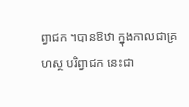ព្វាជក ។បានឱឋា ក្នុងកាលជាគ្រហស្ថ បរិព្វាជក នេះជា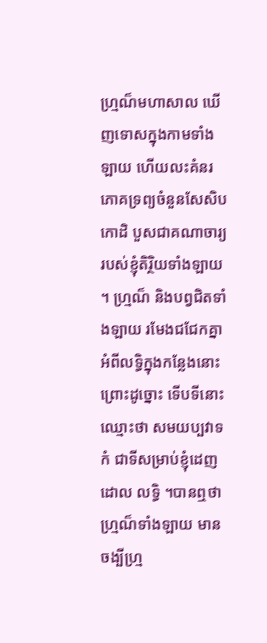ហ្ម្រណ៏មហាសាល ឃើញទោសក្នុងកាមទាំងឡាយ ហើយលះគំនរ ភោគទ្រព្យចំនួនសែសិបកោដិ បួសជាគណាចារ្យរបស់ខ្ញុំតិរ្ថិយទាំងឡាយ ។ ហ្ម្រណ៏ និងបព្វជិតទាំងឡាយ រមែងជជែកគ្នាអំពីលទ្ធិក្នុងកន្លែងនោះ ព្រោះដូច្នោះ ទើបទីនោះឈ្មោះថា សមយប្បវាទកំ ជាទីសម្រាប់ខ្ញុំដេញដោល លទ្ធិ ។បានឮថា ហ្ម្រណ៏ទាំងឡាយ មានចង្បីហ្ម្រ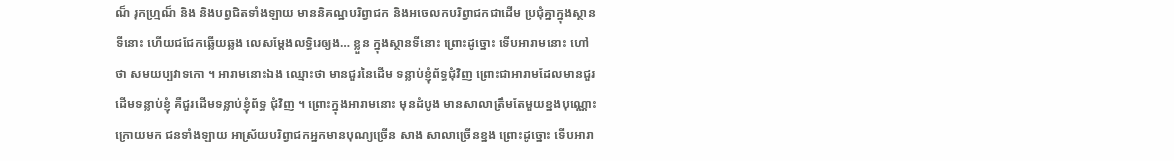ណ៏ រុកហ្ម្រណ៏ និង និងបព្វជិតទាំងឡាយ មាននិគណ្ឋបរិព្វាជក និងអចេលកបរិព្វាជកជាដើម ប្រជុំគ្នាក្នុងស្ថានទីនោះ ហើយជជែកឆ្លើយឆ្លង លេសម្តែងលទ្ធិរេឲ្យង… ខ្លួន ក្នុងស្ថានទីនោះ ព្រោះដូច្នោះ ទើបអារាមនោះ ហៅថា សមយប្បវាទកោ ។ អារាមនោះឯង ឈ្មោះថា មានជួរនៃដើម ទន្លាប់ខ្ញុំព័ទ្ធជុំវិញ ព្រោះជាអារាមដែលមានជួរដើមទន្លាប់ខ្ញុំ គឺជួរដើមទន្លាប់ខ្ញុំព័ទ្ធ ជុំវិញ ។ ព្រោះក្នុងអារាមនោះ មុនដំបូង មានសាលាត្រឹមតែមួយខ្នងបុណ្ណោះ ក្រោយមក ជនទាំងឡាយ អាស្រ័យបរិព្វាជកអ្នកមានបុណ្យច្រើន សាង សាលាច្រើនខ្នង ព្រោះដូច្នោះ ទើបអារា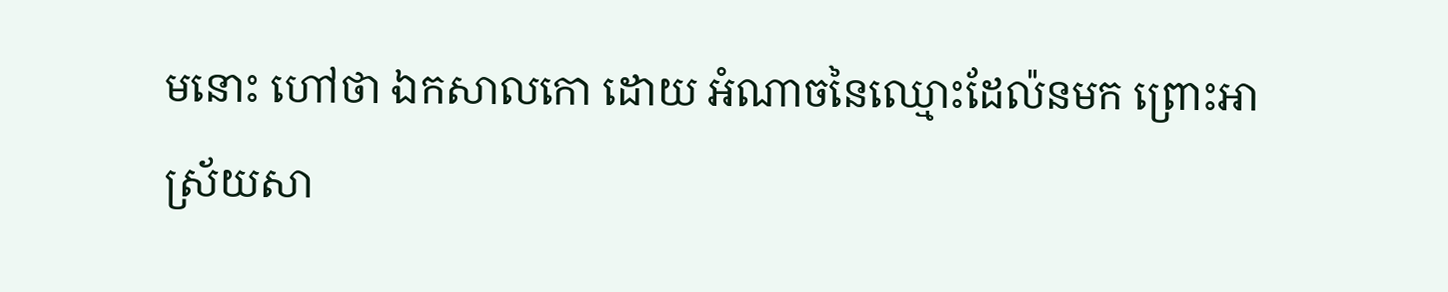មនោះ ហៅថា ឯកសាលកោ ដោយ អំណាចនៃឈ្មោះដែល៉នមក ព្រោះអាស្រ័យសា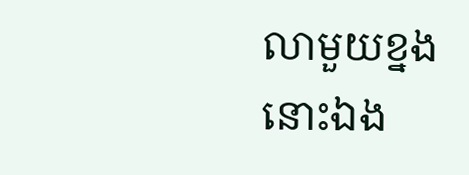លាមួយខ្នងនោះឯង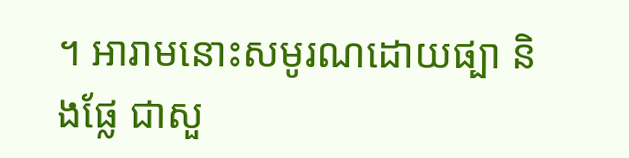។ អារាមនោះសមូរណដោយផ្បា និងផ្លែ ជាសួ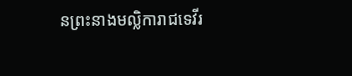នព្រះនាងមល្លិការាជទេវីរ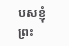បសខ្ញុំ ព្រះ